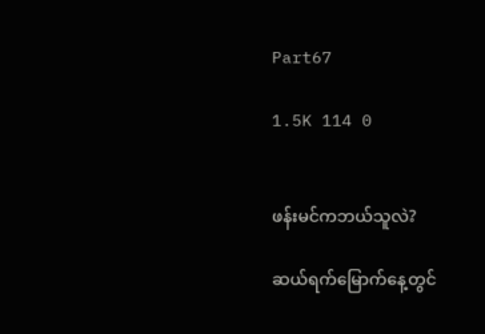Part67

1.5K 114 0


ဖန်းမင်ကဘယ်သူလဲ?

ဆယ်ရက်မြောက်နေ့တွင်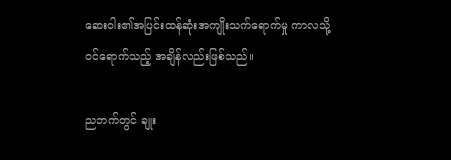ဆေးဝါး၏အပြင်းထန်ဆုံးအကျိုးသက်ရောက်မှု ကာလသို့ ဝင်ရောက်သည့် အချိန်လည်းဖြစ်သည်။

ညဘက်တွင် ချုး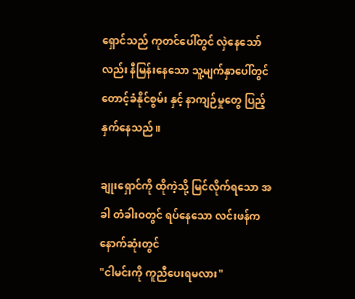ရှောင်သည် ကုတင်ပေါ်တွင် လှဲနေသော်လည်း နီမြန်းနေသော သူ့မျက်နှာပေါ်တွင် တောင့်ခံနိုင်စွမ်း နှင့် နာကျဉ်မှုတွေ ပြည့်နှက်နေသည်။

ချုးရှောင်ကို ထိုကဲ့သို့ မြင်လိုက်ရသော အခါ တံခါးဝတွင် ရပ်နေသော လင်းဖန်က နောက်ဆုံးတွင်
"ငါမင်းကို ကူညီပေးရမလား"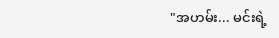"အဟမ်း... မင်းရဲ့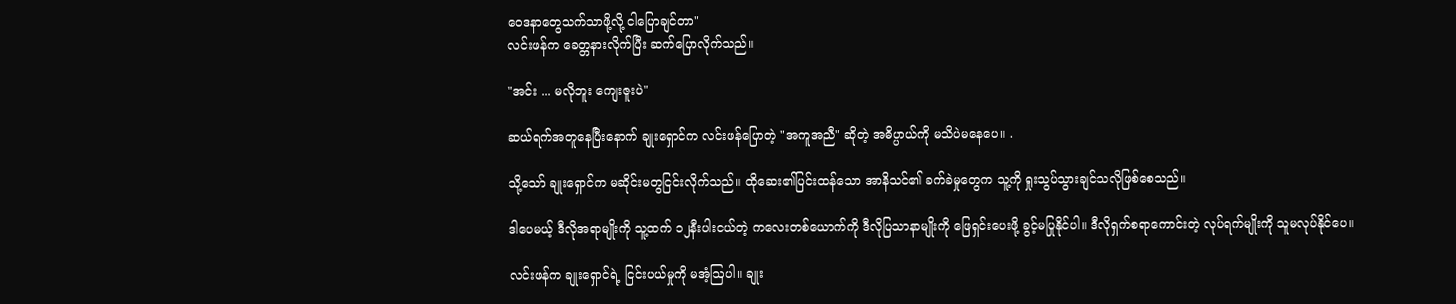ဝေဒနာတွေသက်သာဖို့လို့ ငါပြောချင်တာ"
လင်းဖန်က ခေတ္တနားလိုက်ပြီး ဆက်ပြောလိုက်သည်။

"အင်း ... မလိုဘူး ကျေးဇူးပဲ"

ဆယ်ရက်အတူနေပြီးနောက် ချုးရှောင်က လင်းဖန်ပြောတဲ့ "အကူအညီ" ဆိုတဲ့ အဓိပ္ပာယ်ကို မသိပဲမနေပေ။ .

သို့သော် ချုးရှောင်က မဆိုင်းမတွငြင်းလိုက်သည်။ ထိုဆေး၏ပြင်းထန်သော အာနိသင်၏ ခက်ခဲမှုတွေက သူ့ကို ရှုးသွပ်သွားချင်သလိုဖြစ်စေသည်။

ဒါပေမယ့် ဒီလိုအရာမျိုးကို သူ့ထက် ၁၂နီးပါးငယ်တဲ့ ကလေးတစ်ယောက်ကို ဒီလိုပြသာနာမျိုးကို ဖြေရှင်းပေးဖို့ ခွင့်မပြုနိုင်ပါ။ ဒီလိုရှက်စရာကောင်းတဲ့ လုပ်ရက်မျိုးကို သူမလုပ်နိုင်ပေ။

လင်းဖန်က ချုးရှောင်ရဲ့ ငြင်းပယ်မှုကို မအံ့ဩပါ။ ချုး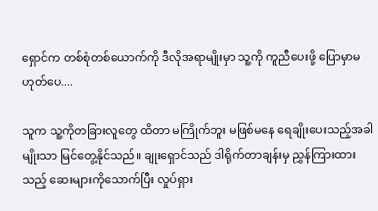ရှောင်က တစ်စုံတစ်ယောက်ကို ဒီလိုအရာမျိုးမှာ သူ့ကို ကူညီပေးဖို့ ပြောမှာမဟုတ်ပေ....

သူက သူ့ကိုတခြားလူတွေ ထိတာ မကြိုက်ဘူး မဖြစ်မနေ ရေချိုးပေးသည့်အခါမျိုးသာ မြင်တွေ့နိုင်သည်။ ချုးရှောင်သည် ဒါရိုက်တာချန်းမှ ညွှန်ကြားထားသည့် ဆေးများကိုသောက်ပြီး လှုပ်ရှား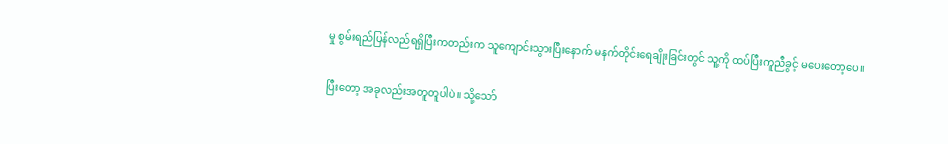မှု စွမ်းရည်ပြန်လည်ရရှိပြီးကတည်းက သူကျောင်းသွားပြီးနောက် မနက်တိုင်းရေချိုးခြင်းတွင် သူ့ကို ထပ်ပြီးကူညီခွင့် မပေးတော့ပေ။

ပြီးတော့ အခုလည်းအတူတူပါပဲ။ သို့သော်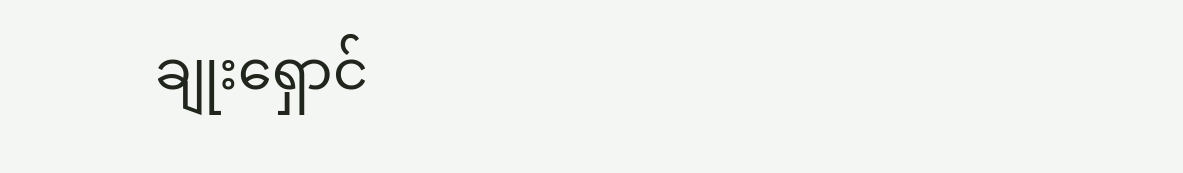ချုးရှောင်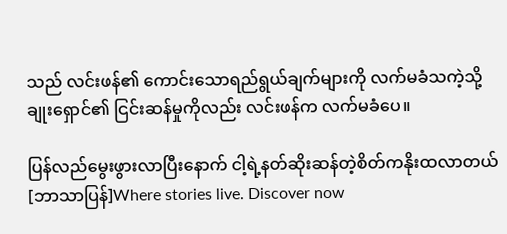သည် လင်းဖန်၏ ကောင်းသောရည်ရွယ်ချက်များကို လက်မခံသကဲ့သို့
ချုးရှောင်၏ ငြင်းဆန်မှုကိုလည်း လင်းဖန်က လက်မခံပေ။

ပြန်လည်မွေးဖွားလာပြီးနောက် ငါ့ရဲ့နတ်ဆိုးဆန်တဲ့စိတ်ကနိုးထလာတယ် [ဘာသာပြန်]Where stories live. Discover now